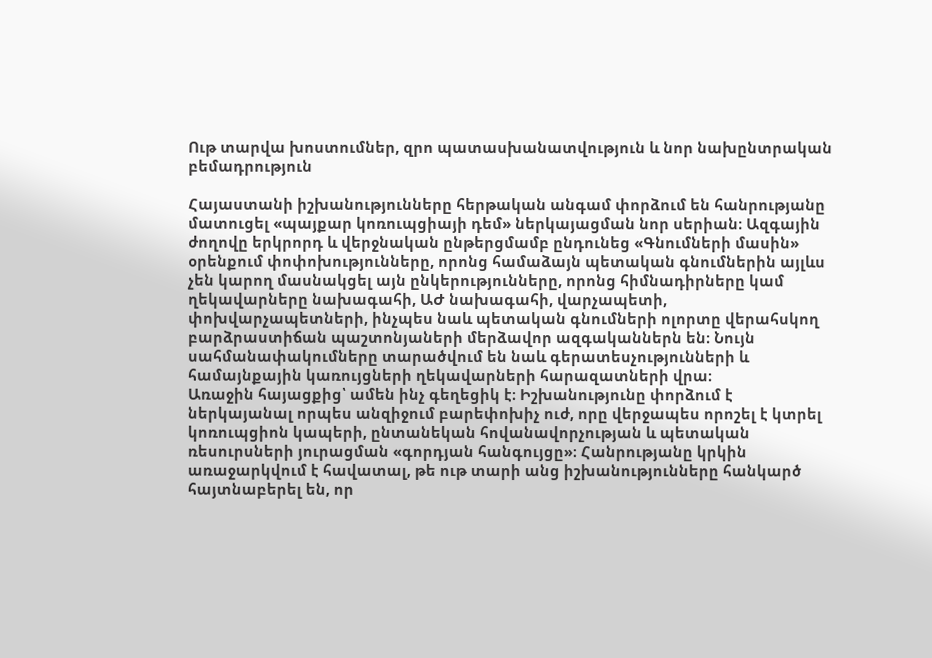Ութ տարվա խոստումներ, զրո պատասխանատվություն և նոր նախընտրական բեմադրություն

Հայաստանի իշխանությունները հերթական անգամ փորձում են հանրությանը մատուցել «պայքար կոռուպցիայի դեմ» ներկայացման նոր սերիան։ Ազգային ժողովը երկրորդ և վերջնական ընթերցմամբ ընդունեց «Գնումների մասին» օրենքում փոփոխությունները, որոնց համաձայն պետական գնումներին այլևս չեն կարող մասնակցել այն ընկերությունները, որոնց հիմնադիրները կամ ղեկավարները նախագահի, ԱԺ նախագահի, վարչապետի, փոխվարչապետների, ինչպես նաև պետական գնումների ոլորտը վերահսկող բարձրաստիճան պաշտոնյաների մերձավոր ազգականներն են։ Նույն սահմանափակումները տարածվում են նաև գերատեսչությունների և համայնքային կառույցների ղեկավարների հարազատների վրա։
Առաջին հայացքից՝ ամեն ինչ գեղեցիկ է։ Իշխանությունը փորձում է ներկայանալ որպես անզիջում բարեփոխիչ ուժ, որը վերջապես որոշել է կտրել կոռուպցիոն կապերի, ընտանեկան հովանավորչության և պետական ռեսուրսների յուրացման «գորդյան հանգույցը»։ Հանրությանը կրկին առաջարկվում է հավատալ, թե ութ տարի անց իշխանությունները հանկարծ հայտնաբերել են, որ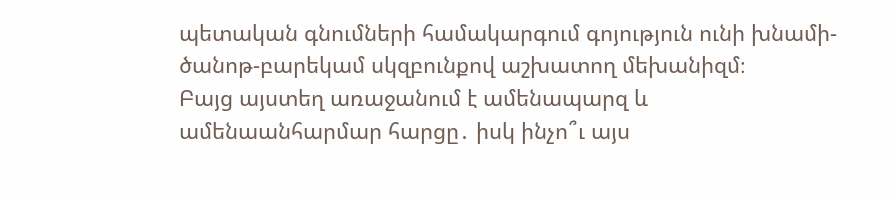պետական գնումների համակարգում գոյություն ունի խնամի-ծանոթ-բարեկամ սկզբունքով աշխատող մեխանիզմ։
Բայց այստեղ առաջանում է ամենապարզ և ամենաանհարմար հարցը․ իսկ ինչո՞ւ այս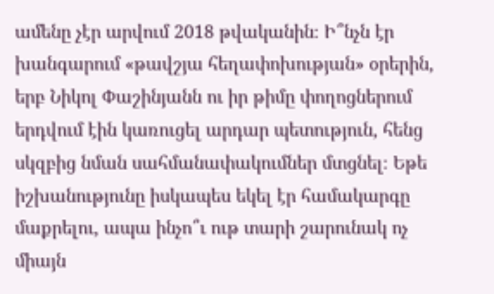ամենը չէր արվում 2018 թվականին։ Ի՞նչն էր խանգարում «թավշյա հեղափոխության» օրերին, երբ Նիկոլ Փաշինյանն ու իր թիմը փողոցներում երդվում էին կառուցել արդար պետություն, հենց սկզբից նման սահմանափակումներ մտցնել։ Եթե իշխանությունը իսկապես եկել էր համակարգը մաքրելու, ապա ինչո՞ւ ութ տարի շարունակ ոչ միայն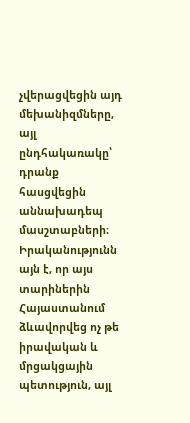չվերացվեցին այդ մեխանիզմները, այլ ընդհակառակը՝ դրանք հասցվեցին աննախադեպ մասշտաբների։
Իրականությունն այն է, որ այս տարիներին Հայաստանում ձևավորվեց ոչ թե իրավական և մրցակցային պետություն, այլ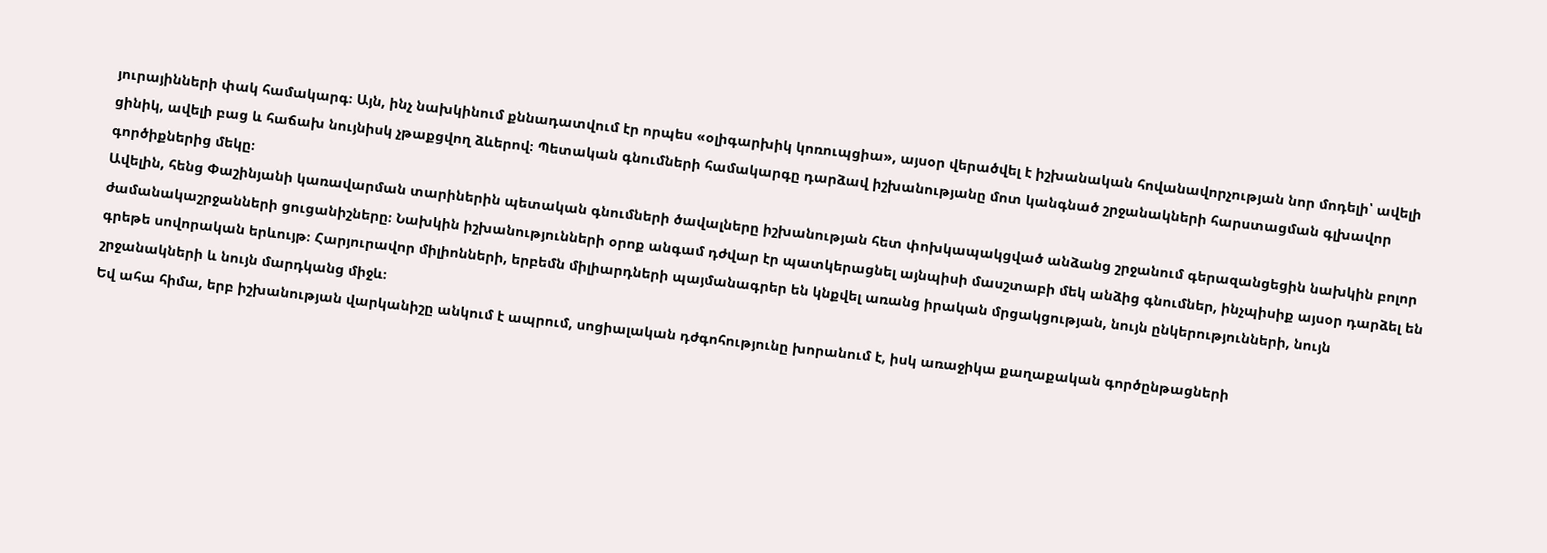յուրայինների փակ համակարգ։ Այն, ինչ նախկինում քննադատվում էր որպես «օլիգարխիկ կոռուպցիա», այսօր վերածվել է իշխանական հովանավորչության նոր մոդելի՝ ավելի ցինիկ, ավելի բաց և հաճախ նույնիսկ չթաքցվող ձևերով։ Պետական գնումների համակարգը դարձավ իշխանությանը մոտ կանգնած շրջանակների հարստացման գլխավոր գործիքներից մեկը։
Ավելին, հենց Փաշինյանի կառավարման տարիներին պետական գնումների ծավալները իշխանության հետ փոխկապակցված անձանց շրջանում գերազանցեցին նախկին բոլոր ժամանակաշրջանների ցուցանիշները։ Նախկին իշխանությունների օրոք անգամ դժվար էր պատկերացնել այնպիսի մասշտաբի մեկ անձից գնումներ, ինչպիսիք այսօր դարձել են գրեթե սովորական երևույթ։ Հարյուրավոր միլիոնների, երբեմն միլիարդների պայմանագրեր են կնքվել առանց իրական մրցակցության, նույն ընկերությունների, նույն շրջանակների և նույն մարդկանց միջև։
Եվ ահա հիմա, երբ իշխանության վարկանիշը անկում է ապրում, սոցիալական դժգոհությունը խորանում է, իսկ առաջիկա քաղաքական գործընթացների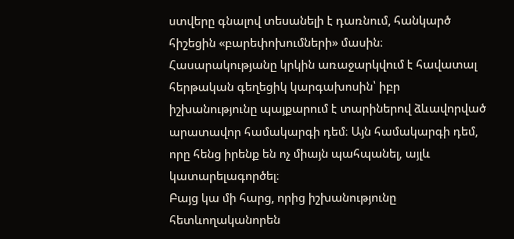ստվերը գնալով տեսանելի է դառնում, հանկարծ հիշեցին «բարեփոխումների» մասին։ Հասարակությանը կրկին առաջարկվում է հավատալ հերթական գեղեցիկ կարգախոսին՝ իբր իշխանությունը պայքարում է տարիներով ձևավորված արատավոր համակարգի դեմ։ Այն համակարգի դեմ, որը հենց իրենք են ոչ միայն պահպանել, այլև կատարելագործել։
Բայց կա մի հարց, որից իշխանությունը հետևողականորեն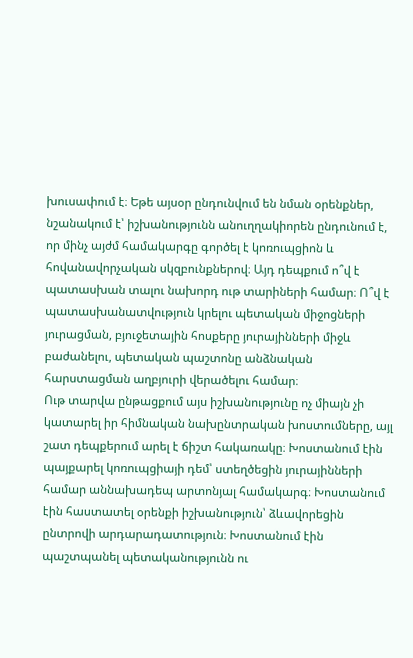խուսափում է։ Եթե այսօր ընդունվում են նման օրենքներ, նշանակում է՝ իշխանությունն անուղղակիորեն ընդունում է, որ մինչ այժմ համակարգը գործել է կոռուպցիոն և հովանավորչական սկզբունքներով։ Այդ դեպքում ո՞վ է պատասխան տալու նախորդ ութ տարիների համար։ Ո՞վ է պատասխանատվություն կրելու պետական միջոցների յուրացման, բյուջետային հոսքերը յուրայինների միջև բաժանելու, պետական պաշտոնը անձնական հարստացման աղբյուրի վերածելու համար։
Ութ տարվա ընթացքում այս իշխանությունը ոչ միայն չի կատարել իր հիմնական նախընտրական խոստումները, այլ շատ դեպքերում արել է ճիշտ հակառակը։ Խոստանում էին պայքարել կոռուպցիայի դեմ՝ ստեղծեցին յուրայինների համար աննախադեպ արտոնյալ համակարգ։ Խոստանում էին հաստատել օրենքի իշխանություն՝ ձևավորեցին ընտրովի արդարադատություն։ Խոստանում էին պաշտպանել պետականությունն ու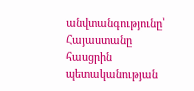անվտանգությունը՝ Հայաստանը հասցրին պետականության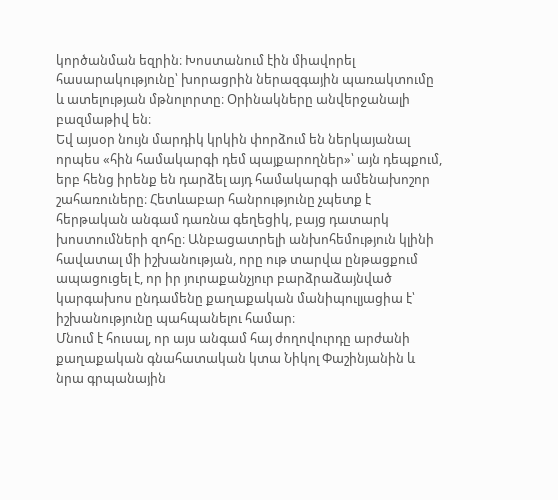կործանման եզրին։ Խոստանում էին միավորել հասարակությունը՝ խորացրին ներազգային պառակտումը և ատելության մթնոլորտը։ Օրինակները անվերջանալի բազմաթիվ են։
Եվ այսօր նույն մարդիկ կրկին փորձում են ներկայանալ որպես «հին համակարգի դեմ պայքարողներ»՝ այն դեպքում, երբ հենց իրենք են դարձել այդ համակարգի ամենախոշոր շահառուները։ Հետևաբար հանրությունը չպետք է հերթական անգամ դառնա գեղեցիկ, բայց դատարկ խոստումների զոհը։ Անբացատրելի անխոհեմություն կլինի հավատալ մի իշխանության, որը ութ տարվա ընթացքում ապացուցել է, որ իր յուրաքանչյուր բարձրաձայնված կարգախոս ընդամենը քաղաքական մանիպուլյացիա է՝ իշխանությունը պահպանելու համար։
Մնում է հուսալ, որ այս անգամ հայ ժողովուրդը արժանի քաղաքական գնահատական կտա Նիկոլ Փաշինյանին և նրա գրպանային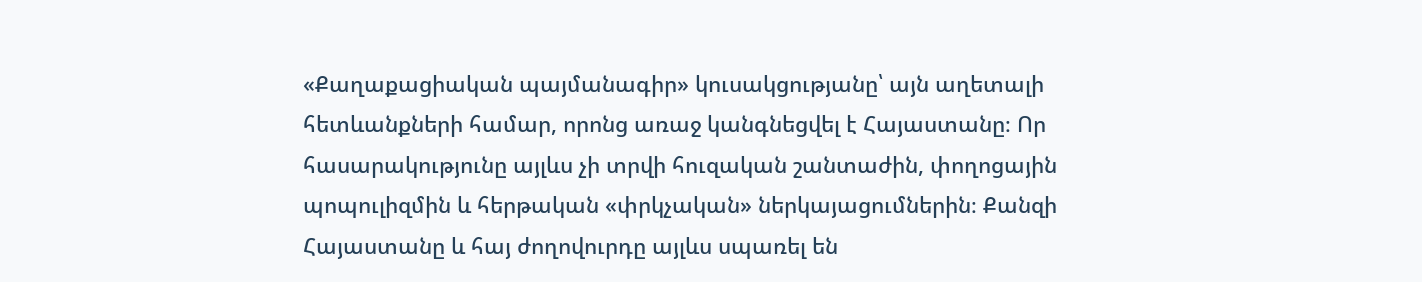«Քաղաքացիական պայմանագիր» կուսակցությանը՝ այն աղետալի հետևանքների համար, որոնց առաջ կանգնեցվել է Հայաստանը։ Որ հասարակությունը այլևս չի տրվի հուզական շանտաժին, փողոցային պոպուլիզմին և հերթական «փրկչական» ներկայացումներին։ Քանզի Հայաստանը և հայ ժողովուրդը այլևս սպառել են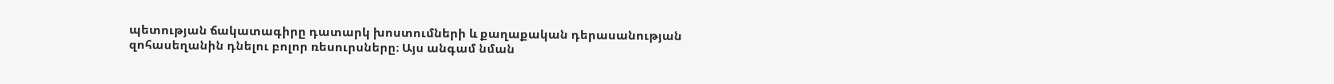պետության ճակատագիրը դատարկ խոստումների և քաղաքական դերասանության զոհասեղանին դնելու բոլոր ռեսուրսները։ Այս անգամ նման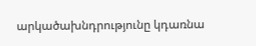արկածախնդրությունը կդառնա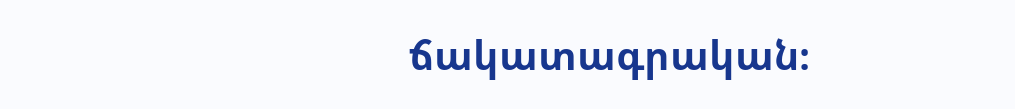ճակատագրական։